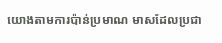យោងតាមការប៉ាន់ប្រមាណ មាសដែលប្រជា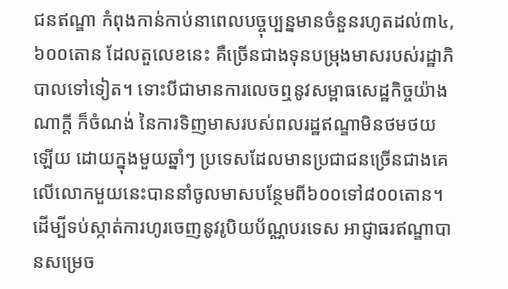ជនឥណ្ឌា កំពុងកាន់កាប់នាពេលបច្ចុប្បន្នមានចំនួនរហូតដល់៣៤,៦០០តោន ដែលតួលេខនេះ គឺច្រើនជាងទុនបម្រុងមាសរបស់រដ្ឋាភិបាលទៅទៀត។ ទោះបីជាមានការលេចឮនូវសម្ពាធសេដ្ឋកិច្ចយ៉ាងណាក្តី ក៏ចំណង់ នៃការទិញមាសរបស់ពលរដ្ឋឥណ្ឌាមិនថមថយឡើយ ដោយក្នុងមួយឆ្នាំៗ ប្រទេសដែលមានប្រជាជនច្រើនជាងគេលើលោកមួយនេះបាននាំចូលមាសបន្ថែមពី៦០០ទៅ៨០០តោន។ ដើម្បីទប់ស្កាត់ការហូរចេញនូវរូបិយប័ណ្ណបរទេស អាជ្ញាធរឥណ្ឌាបានសម្រេច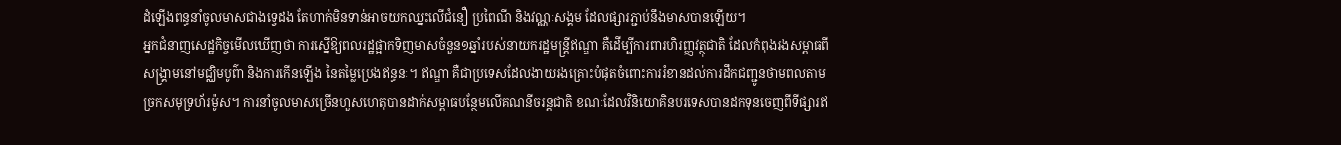ដំឡើងពន្ធនាំចូលមាសជាងទ្វេដង តែហាក់មិនទាន់អាចយកឈ្នះលើជំនឿ ប្រពៃណី និងវណ្ណៈសង្គម ដែលផ្សារភ្ជាប់នឹងមាសបានឡើយ។
អ្នកជំនាញសេដ្ឋកិច្ចមើលឃើញថា ការស្នើឱ្យពលរដ្ឋផ្អាកទិញមាសចំនួន១ឆ្នាំរបស់នាយករដ្ឋមន្ត្រីឥណ្ឌា គឺដើម្បីការពារហិរញ្ញវត្ថុជាតិ ដែលកំពុងរងសម្ពាធពីសង្គ្រាមនៅមជ្ឈិមបូព៌ា និងការកើនឡើង នៃតម្លៃប្រេងឥន្ធនៈ។ ឥណ្ឌា គឺជាប្រទេសដែលងាយរងគ្រោះបំផុតចំពោះការរំខានដល់ការដឹកជញ្ជូនថាមពលតាមច្រកសមុទ្រហ័រម៉ូស។ ការនាំចូលមាសច្រើនហួសហេតុបានដាក់សម្ពាធបន្ថែមលើគណនីចរន្តជាតិ ខណៈដែលវិនិយោគិនបរទេសបានដកទុនចេញពីទីផ្សារឥ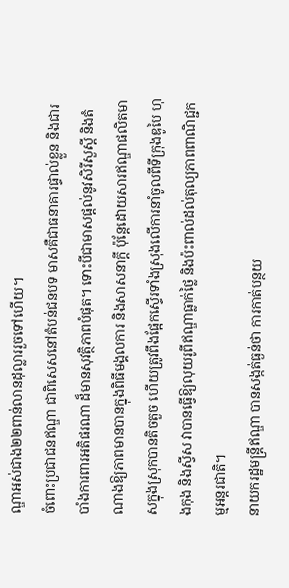ណ្ឌាអស់ជាង២២ពាន់លានដុល្លាររួចទៅហើយ។
ចំពោះប្រជាជនឥណ្ឌា ជាពិសេសនៅតំបន់ជនបទ មាសគឺជាធនាគារផ្ទាល់ខ្លួន និងជារបាំងការពារអតិផរណា ដ៏មានសុវត្ថិភាពបំផុត។ ទោះបីជាមាសផ្តល់នូវសិរីសួស្តី និងតំណាងឱ្យភាពមានបានក្នុងពិធីមង្គលការ និងសាសនាក្តី ប៉ុន្តែដោយសារឥណ្ឌាផលិតមាសក្នុងស្រុកបានតិចតួច ហើយត្រូវពឹងផ្អែកស្ទើរទាំងស្រុងលើការនាំចូលពីទីក្រុងឌូបៃ ហុងកុង និងស្វីស វាបានធ្វើឱ្យលុយរូពីឥណ្ឌាធ្លាក់ថ្លៃ និងប៉ះពាល់ដល់តុល្យភាពពាណិជ្ជកម្មអន្តរជាតិ។
នាយករដ្ឋមន្ត្រីឥណ្ឌា បានសង្កត់ធ្ងន់ថា ការកាត់បន្ថយ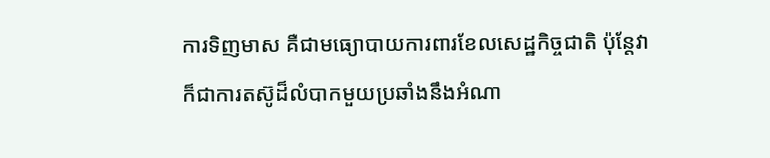ការទិញមាស គឺជាមធ្យោបាយការពារខែលសេដ្ឋកិច្ចជាតិ ប៉ុន្តែវាក៏ជាការតស៊ូដ៏លំបាកមួយប្រឆាំងនឹងអំណា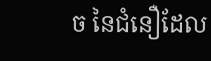ច នៃជំនឿដែល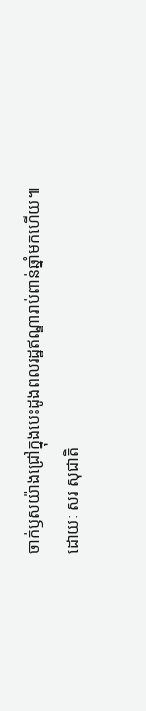ចាក់ឫសយ៉ាងជ្រៅក្នុងបេះដូងពលរដ្ឋឥណ្ឌារាប់ពាន់ឆ្នាំមកហើយ៕
ដោយៈ សរ សុជាតិ